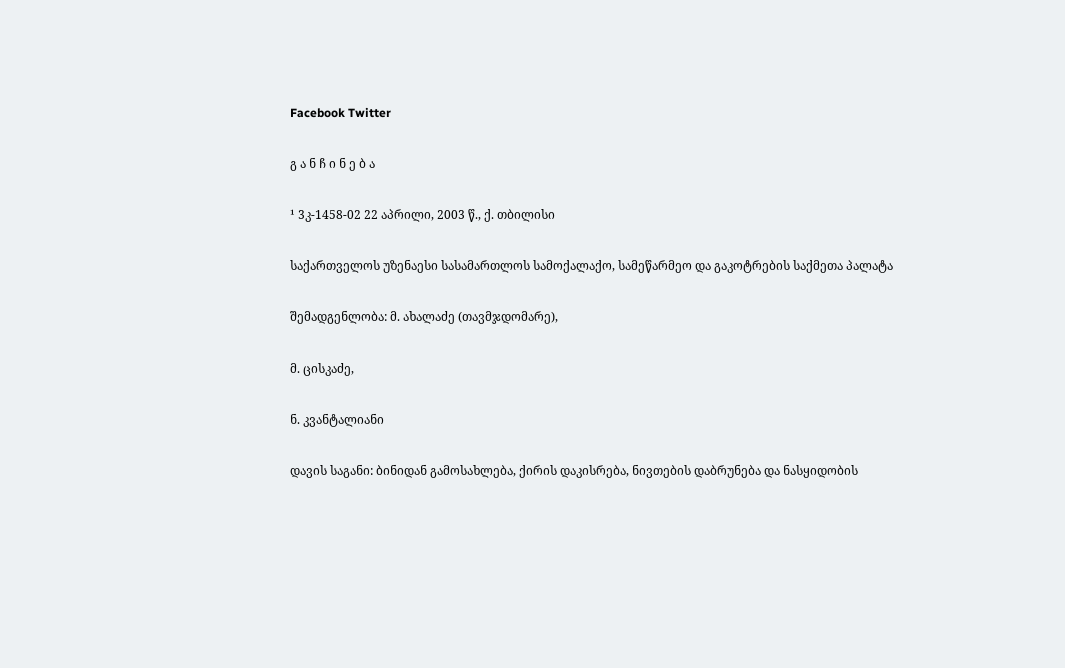Facebook Twitter

გ ა ნ ჩ ი ნ ე ბ ა

¹ 3კ-1458-02 22 აპრილი, 2003 წ., ქ. თბილისი

საქართველოს უზენაესი სასამართლოს სამოქალაქო, სამეწარმეო და გაკოტრების საქმეთა პალატა

შემადგენლობა: მ. ახალაძე (თავმჯდომარე),

მ. ცისკაძე,

ნ. კვანტალიანი

დავის საგანი: ბინიდან გამოსახლება, ქირის დაკისრება, ნივთების დაბრუნება და ნასყიდობის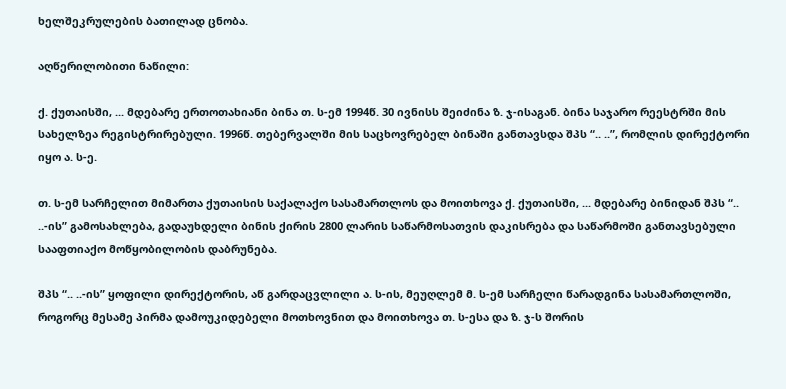ხელშეკრულების ბათილად ცნობა.

აღწერილობითი ნაწილი:

ქ. ქუთაისში, ... მდებარე ერთოთახიანი ბინა თ. ს-ემ 1994წ. 30 ივნისს შეიძინა ზ. ჯ-ისაგან. ბინა საჯარო რეესტრში მის სახელზეა რეგისტრირებული. 1996წ. თებერვალში მის საცხოვრებელ ბინაში განთავსდა შპს “.. ..”, რომლის დირექტორი იყო ა. ს-ე.

თ. ს-ემ სარჩელით მიმართა ქუთაისის საქალაქო სასამართლოს და მოითხოვა ქ. ქუთაისში, ... მდებარე ბინიდან შპს “.. ..-ის” გამოსახლება, გადაუხდელი ბინის ქირის 2800 ლარის საწარმოსათვის დაკისრება და საწარმოში განთავსებული სააფთიაქო მოწყობილობის დაბრუნება.

შპს “.. ..-ის” ყოფილი დირექტორის, აწ გარდაცვლილი ა. ს-ის, მეუღლემ მ. ს-ემ სარჩელი წარადგინა სასამართლოში, როგორც მესამე პირმა დამოუკიდებელი მოთხოვნით და მოითხოვა თ. ს-ესა და ზ. ჯ-ს შორის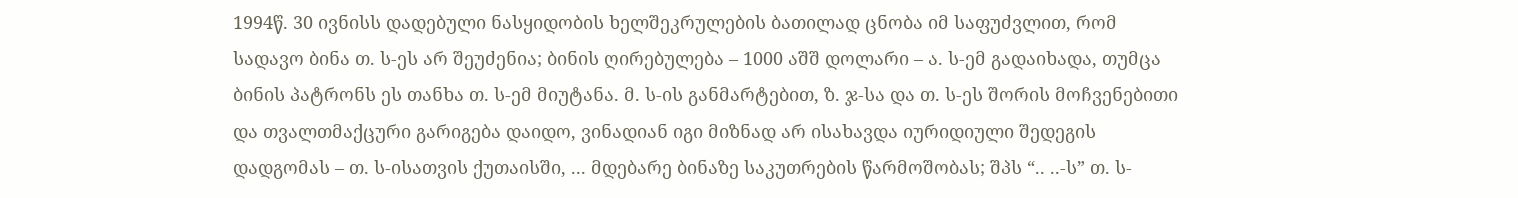1994წ. 30 ივნისს დადებული ნასყიდობის ხელშეკრულების ბათილად ცნობა იმ საფუძვლით, რომ სადავო ბინა თ. ს-ეს არ შეუძენია; ბინის ღირებულება – 1000 აშშ დოლარი – ა. ს-ემ გადაიხადა, თუმცა ბინის პატრონს ეს თანხა თ. ს-ემ მიუტანა. მ. ს-ის განმარტებით, ზ. ჯ-სა და თ. ს-ეს შორის მოჩვენებითი და თვალთმაქცური გარიგება დაიდო, ვინადიან იგი მიზნად არ ისახავდა იურიდიული შედეგის დადგომას – თ. ს-ისათვის ქუთაისში, ... მდებარე ბინაზე საკუთრების წარმოშობას; შპს “.. ..-ს” თ. ს-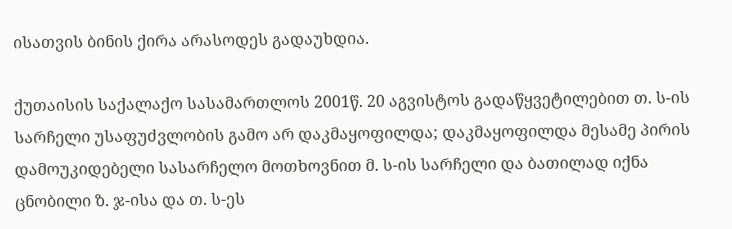ისათვის ბინის ქირა არასოდეს გადაუხდია.

ქუთაისის საქალაქო სასამართლოს 2001წ. 20 აგვისტოს გადაწყვეტილებით თ. ს-ის სარჩელი უსაფუძვლობის გამო არ დაკმაყოფილდა; დაკმაყოფილდა მესამე პირის დამოუკიდებელი სასარჩელო მოთხოვნით მ. ს-ის სარჩელი და ბათილად იქნა ცნობილი ზ. ჯ-ისა და თ. ს-ეს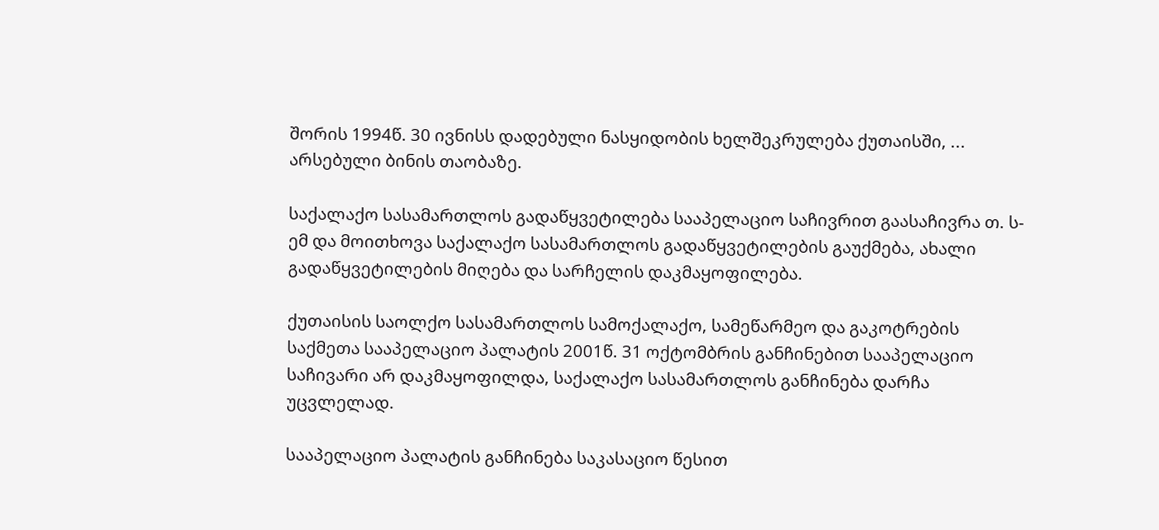შორის 1994წ. 30 ივნისს დადებული ნასყიდობის ხელშეკრულება ქუთაისში, ... არსებული ბინის თაობაზე.

საქალაქო სასამართლოს გადაწყვეტილება სააპელაციო საჩივრით გაასაჩივრა თ. ს-ემ და მოითხოვა საქალაქო სასამართლოს გადაწყვეტილების გაუქმება, ახალი გადაწყვეტილების მიღება და სარჩელის დაკმაყოფილება.

ქუთაისის საოლქო სასამართლოს სამოქალაქო, სამეწარმეო და გაკოტრების საქმეთა სააპელაციო პალატის 2001წ. 31 ოქტომბრის განჩინებით სააპელაციო საჩივარი არ დაკმაყოფილდა, საქალაქო სასამართლოს განჩინება დარჩა უცვლელად.

სააპელაციო პალატის განჩინება საკასაციო წესით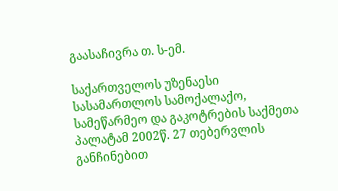გაასაჩივრა თ. ს-ემ.

საქართველოს უზენაესი სასამართლოს სამოქალაქო, სამეწარმეო და გაკოტრების საქმეთა პალატამ 2002წ. 27 თებერვლის განჩინებით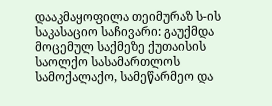დააკმაყოფილა თეიმურაზ ს-ის საკასაციო საჩივარი: გაუქმდა მოცემულ საქმეზე ქუთაისის საოლქო სასამართლოს სამოქალაქო, სამეწარმეო და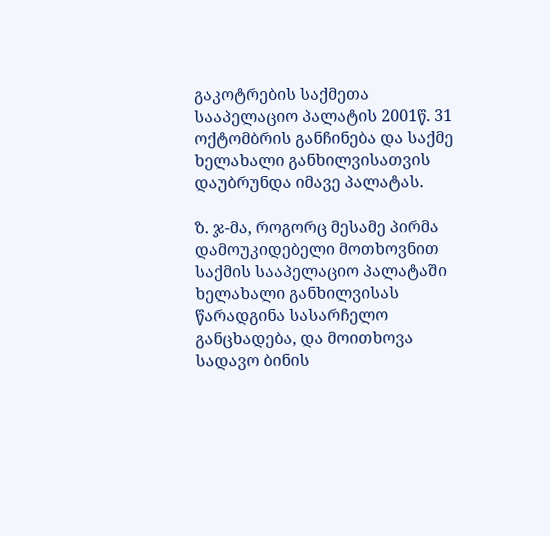გაკოტრების საქმეთა სააპელაციო პალატის 2001წ. 31 ოქტომბრის განჩინება და საქმე ხელახალი განხილვისათვის დაუბრუნდა იმავე პალატას.

ზ. ჯ-მა, როგორც მესამე პირმა დამოუკიდებელი მოთხოვნით საქმის სააპელაციო პალატაში ხელახალი განხილვისას წარადგინა სასარჩელო განცხადება, და მოითხოვა სადავო ბინის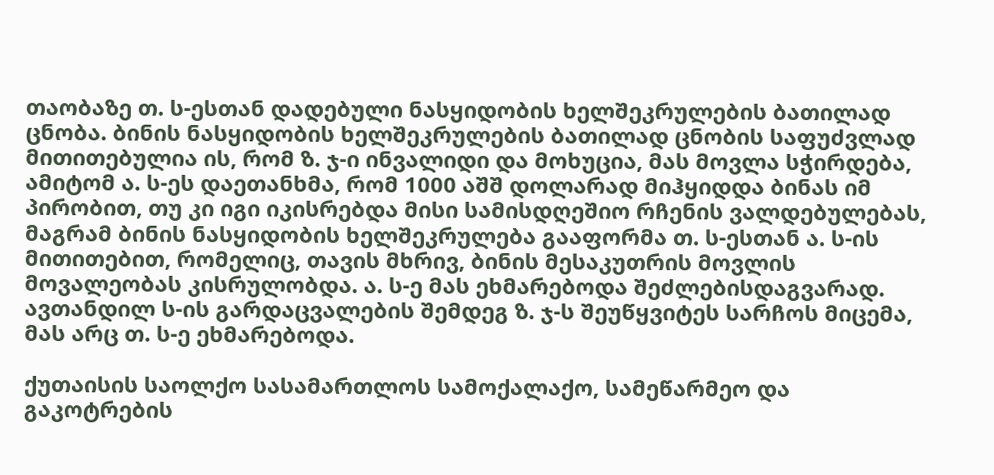თაობაზე თ. ს-ესთან დადებული ნასყიდობის ხელშეკრულების ბათილად ცნობა. ბინის ნასყიდობის ხელშეკრულების ბათილად ცნობის საფუძვლად მითითებულია ის, რომ ზ. ჯ-ი ინვალიდი და მოხუცია, მას მოვლა სჭირდება, ამიტომ ა. ს-ეს დაეთანხმა, რომ 1000 აშშ დოლარად მიჰყიდდა ბინას იმ პირობით, თუ კი იგი იკისრებდა მისი სამისდღეშიო რჩენის ვალდებულებას, მაგრამ ბინის ნასყიდობის ხელშეკრულება გააფორმა თ. ს-ესთან ა. ს-ის მითითებით, რომელიც, თავის მხრივ, ბინის მესაკუთრის მოვლის მოვალეობას კისრულობდა. ა. ს-ე მას ეხმარებოდა შეძლებისდაგვარად. ავთანდილ ს-ის გარდაცვალების შემდეგ ზ. ჯ-ს შეუწყვიტეს სარჩოს მიცემა, მას არც თ. ს-ე ეხმარებოდა.

ქუთაისის საოლქო სასამართლოს სამოქალაქო, სამეწარმეო და გაკოტრების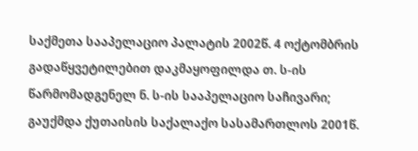საქმეთა სააპელაციო პალატის 2002წ. 4 ოქტომბრის გადაწყვეტილებით დაკმაყოფილდა თ. ს-ის წარმომადგენელ ნ. ს-ის სააპელაციო საჩივარი; გაუქმდა ქუთაისის საქალაქო სასამართლოს 2001წ.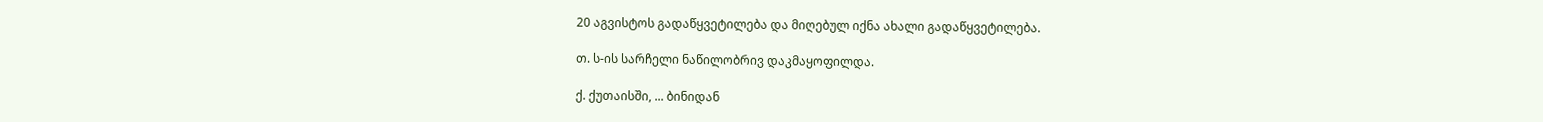20 აგვისტოს გადაწყვეტილება და მიღებულ იქნა ახალი გადაწყვეტილება.

თ. ს-ის სარჩელი ნაწილობრივ დაკმაყოფილდა.

ქ. ქუთაისში, ... ბინიდან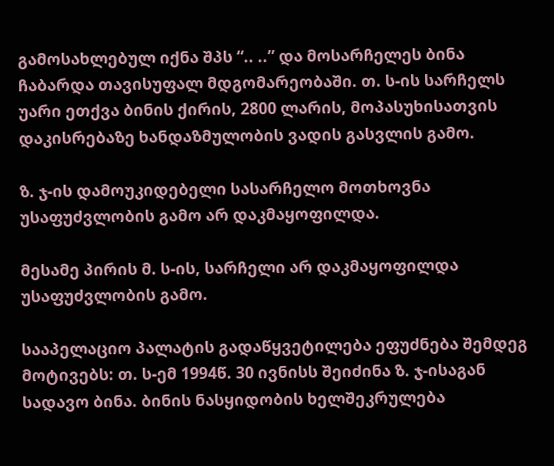გამოსახლებულ იქნა შპს “.. ..” და მოსარჩელეს ბინა ჩაბარდა თავისუფალ მდგომარეობაში. თ. ს-ის სარჩელს უარი ეთქვა ბინის ქირის, 2800 ლარის, მოპასუხისათვის დაკისრებაზე ხანდაზმულობის ვადის გასვლის გამო.

ზ. ჯ-ის დამოუკიდებელი სასარჩელო მოთხოვნა უსაფუძვლობის გამო არ დაკმაყოფილდა.

მესამე პირის მ. ს-ის, სარჩელი არ დაკმაყოფილდა უსაფუძვლობის გამო.

სააპელაციო პალატის გადაწყვეტილება ეფუძნება შემდეგ მოტივებს: თ. ს-ემ 1994წ. 30 ივნისს შეიძინა ზ. ჯ-ისაგან სადავო ბინა. ბინის ნასყიდობის ხელშეკრულება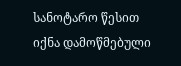სანოტარო წესით იქნა დამოწმებული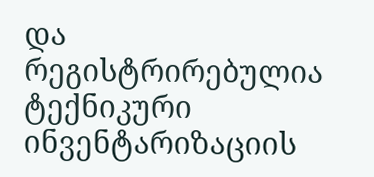და რეგისტრირებულია ტექნიკური ინვენტარიზაციის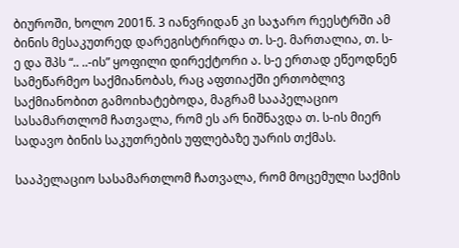ბიუროში, ხოლო 2001წ. 3 იანვრიდან კი საჯარო რეესტრში ამ ბინის მესაკუთრედ დარეგისტრირდა თ. ს-ე. მართალია, თ. ს-ე და შპს “.. ..-ის” ყოფილი დირექტორი ა. ს-ე ერთად ეწეოდნენ სამეწარმეო საქმიანობას, რაც აფთიაქში ერთობლივ საქმიანობით გამოიხატებოდა, მაგრამ სააპელაციო სასამართლომ ჩათვალა, რომ ეს არ ნიშნავდა თ. ს-ის მიერ სადავო ბინის საკუთრების უფლებაზე უარის თქმას.

სააპელაციო სასამართლომ ჩათვალა, რომ მოცემული საქმის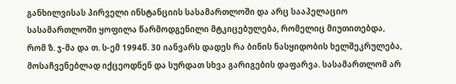განხილვისას პირველი ინსტანციის სასამართლოში და არც სააპელაციო სასამართლოში ყოფილა წარმოდგენილი მტკიცებულება, რომელიც მიუთითებდა, რომ ზ. ჯ-მა და თ. ს-ემ 1994წ. 30 იანვარს დადეს რა ბინის ნასყიდობის ხელშეკრულება, მოსაჩვენებლად იქცეოდნენ და სურდათ სხვა გარიგების დაფარვა. სასამართლომ არ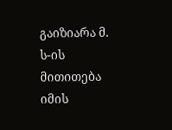გაიზიარა მ. ს-ის მითითება იმის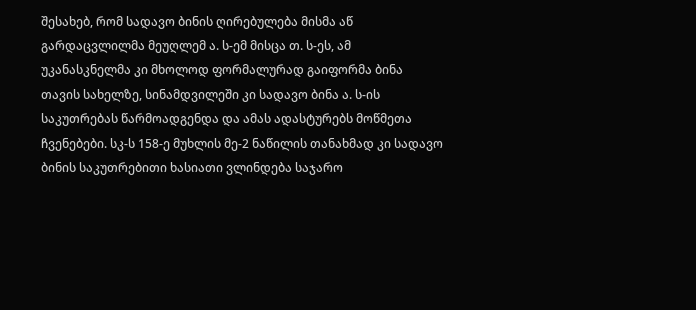შესახებ, რომ სადავო ბინის ღირებულება მისმა აწ გარდაცვლილმა მეუღლემ ა. ს-ემ მისცა თ. ს-ეს, ამ უკანასკნელმა კი მხოლოდ ფორმალურად გაიფორმა ბინა თავის სახელზე, სინამდვილეში კი სადავო ბინა ა. ს-ის საკუთრებას წარმოადგენდა და ამას ადასტურებს მოწმეთა ჩვენებები. სკ-ს 158-ე მუხლის მე-2 ნაწილის თანახმად კი სადავო ბინის საკუთრებითი ხასიათი ვლინდება საჯარო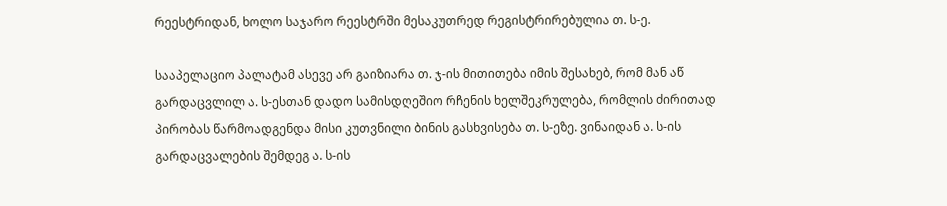რეესტრიდან, ხოლო საჯარო რეესტრში მესაკუთრედ რეგისტრირებულია თ. ს-ე.

სააპელაციო პალატამ ასევე არ გაიზიარა თ. ჯ-ის მითითება იმის შესახებ, რომ მან აწ გარდაცვლილ ა. ს-ესთან დადო სამისდღეშიო რჩენის ხელშეკრულება, რომლის ძირითად პირობას წარმოადგენდა მისი კუთვნილი ბინის გასხვისება თ. ს-ეზე. ვინაიდან ა. ს-ის გარდაცვალების შემდეგ ა. ს-ის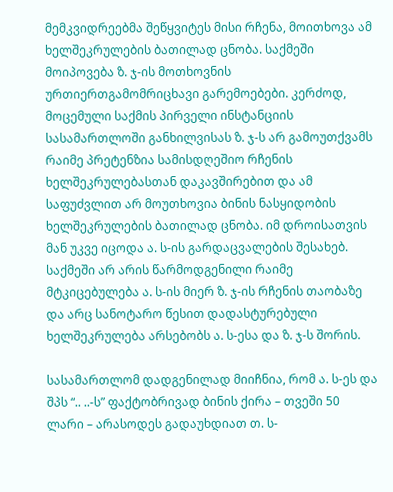მემკვიდრეებმა შეწყვიტეს მისი რჩენა, მოითხოვა ამ ხელშეკრულების ბათილად ცნობა. საქმეში მოიპოვება ზ. ჯ-ის მოთხოვნის ურთიერთგამომრიცხავი გარემოებები. კერძოდ, მოცემული საქმის პირველი ინსტანციის სასამართლოში განხილვისას ზ. ჯ-ს არ გამოუთქვამს რაიმე პრეტენზია სამისდღეშიო რჩენის ხელშეკრულებასთან დაკავშირებით და ამ საფუძვლით არ მოუთხოვია ბინის ნასყიდობის ხელშეკრულების ბათილად ცნობა. იმ დროისათვის მან უკვე იცოდა ა. ს-ის გარდაცვალების შესახებ. საქმეში არ არის წარმოდგენილი რაიმე მტკიცებულება ა. ს-ის მიერ ზ. ჯ-ის რჩენის თაობაზე და არც სანოტარო წესით დადასტურებული ხელშეკრულება არსებობს ა. ს-ესა და ზ. ჯ-ს შორის.

სასამართლომ დადგენილად მიიჩნია, რომ ა. ს-ეს და შპს “.. ..-ს” ფაქტობრივად ბინის ქირა – თვეში 50 ლარი – არასოდეს გადაუხდიათ თ. ს-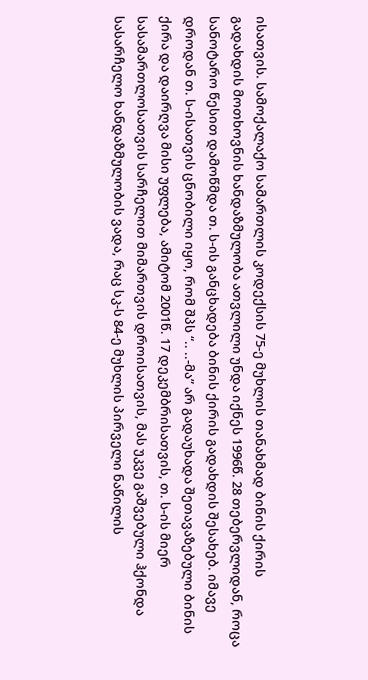ისათვის. სამოქალაქო სამართლის კოდექსის 75-ე მუხლის თანახმად ბინის ქირის გადახდის მოთხოვნის ხანდაზმულობა ათვლილი უნდა იქნეს 1996წ. 28 თებერვლიდან, როცა სანოტარო წესით დამოწმდა თ. ს-ის განცხადება ბინის ქირის გადახდის შესახებ. იმავე დროდან თ. ს-ისათვის ცნობილი იყო, რომ შპს “.. ..-მა” არ გადაუხადა შეთავაზებული ბინის ქირა და დაირღვა მისი უფლება, ამიტომ 2001წ. 17 დეკემბრისათვის, თ. ს-ის მიერ სასამართლოსათვის სარჩელით მიმართვის დროისათვის, მას უკვე გაშვებული ჰქონდა სასარჩელო ხანდაზმულობის ვადა, რაც სკ-ს 84-ე მუხლის პირველი ნაწილის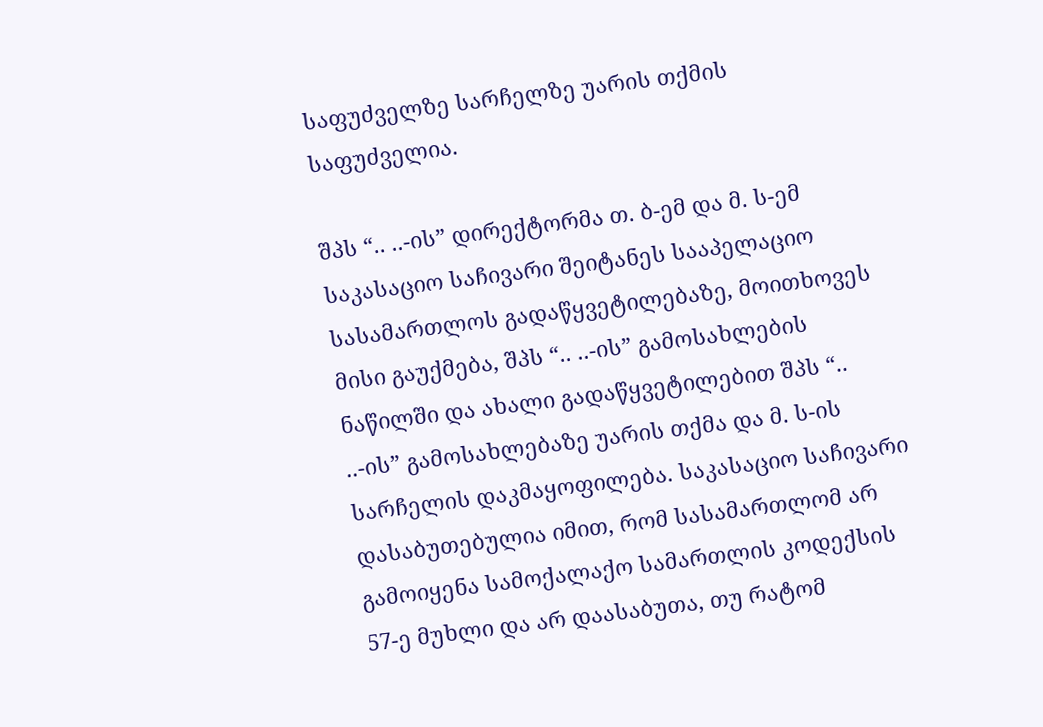საფუძველზე სარჩელზე უარის თქმის საფუძველია.

შპს “.. ..-ის” დირექტორმა თ. ბ-ემ და მ. ს-ემ საკასაციო საჩივარი შეიტანეს სააპელაციო სასამართლოს გადაწყვეტილებაზე, მოითხოვეს მისი გაუქმება, შპს “.. ..-ის” გამოსახლების ნაწილში და ახალი გადაწყვეტილებით შპს “.. ..-ის” გამოსახლებაზე უარის თქმა და მ. ს-ის სარჩელის დაკმაყოფილება. საკასაციო საჩივარი დასაბუთებულია იმით, რომ სასამართლომ არ გამოიყენა სამოქალაქო სამართლის კოდექსის 57-ე მუხლი და არ დაასაბუთა, თუ რატომ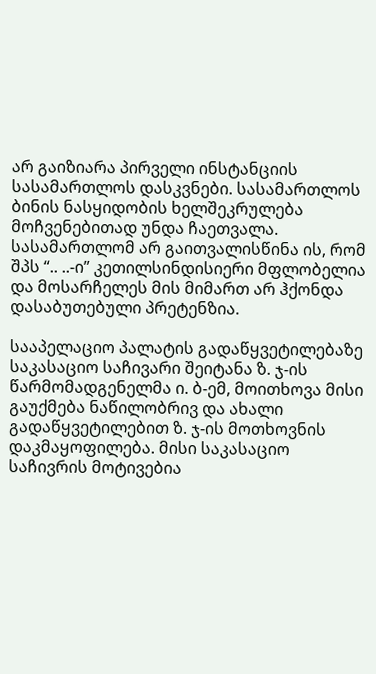არ გაიზიარა პირველი ინსტანციის სასამართლოს დასკვნები. სასამართლოს ბინის ნასყიდობის ხელშეკრულება მოჩვენებითად უნდა ჩაეთვალა. სასამართლომ არ გაითვალისწინა ის, რომ შპს “.. ..-ი” კეთილსინდისიერი მფლობელია და მოსარჩელეს მის მიმართ არ ჰქონდა დასაბუთებული პრეტენზია.

სააპელაციო პალატის გადაწყვეტილებაზე საკასაციო საჩივარი შეიტანა ზ. ჯ-ის წარმომადგენელმა ი. ბ-ემ, მოითხოვა მისი გაუქმება ნაწილობრივ და ახალი გადაწყვეტილებით ზ. ჯ-ის მოთხოვნის დაკმაყოფილება. მისი საკასაციო საჩივრის მოტივებია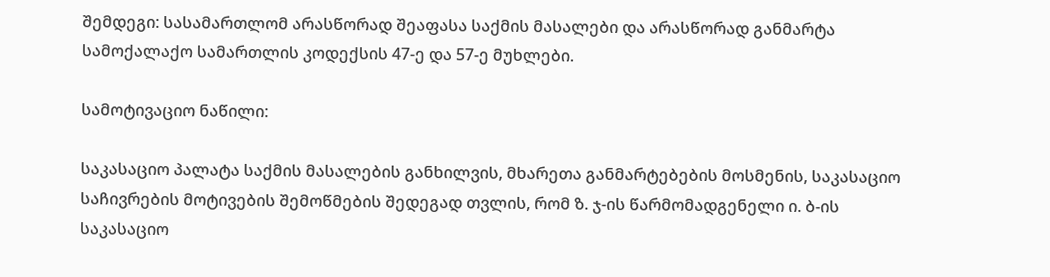შემდეგი: სასამართლომ არასწორად შეაფასა საქმის მასალები და არასწორად განმარტა სამოქალაქო სამართლის კოდექსის 47-ე და 57-ე მუხლები.

სამოტივაციო ნაწილი:

საკასაციო პალატა საქმის მასალების განხილვის, მხარეთა განმარტებების მოსმენის, საკასაციო საჩივრების მოტივების შემოწმების შედეგად თვლის, რომ ზ. ჯ-ის წარმომადგენელი ი. ბ-ის საკასაციო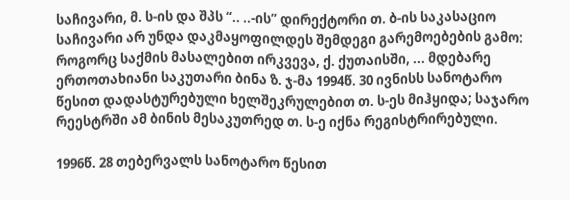საჩივარი, მ. ს-ის და შპს “.. ..-ის” დირექტორი თ. ბ-ის საკასაციო საჩივარი არ უნდა დაკმაყოფილდეს შემდეგი გარემოებების გამო: როგორც საქმის მასალებით ირკვევა, ქ. ქუთაისში, ... მდებარე ერთოთახიანი საკუთარი ბინა ზ. ჯ-მა 1994წ. 30 ივნისს სანოტარო წესით დადასტურებული ხელშეკრულებით თ. ს-ეს მიჰყიდა; საჯარო რეესტრში ამ ბინის მესაკუთრედ თ. ს-ე იქნა რეგისტრირებული.

1996წ. 28 თებერვალს სანოტარო წესით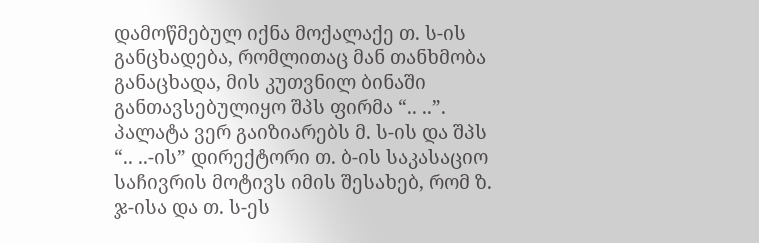დამოწმებულ იქნა მოქალაქე თ. ს-ის განცხადება, რომლითაც მან თანხმობა განაცხადა, მის კუთვნილ ბინაში განთავსებულიყო შპს ფირმა “.. ..”. პალატა ვერ გაიზიარებს მ. ს-ის და შპს “.. ..-ის” დირექტორი თ. ბ-ის საკასაციო საჩივრის მოტივს იმის შესახებ, რომ ზ. ჯ-ისა და თ. ს-ეს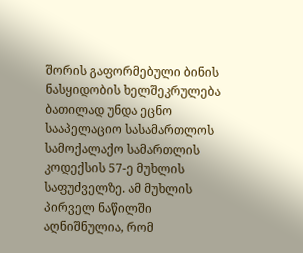შორის გაფორმებული ბინის ნასყიდობის ხელშეკრულება ბათილად უნდა ეცნო სააპელაციო სასამართლოს სამოქალაქო სამართლის კოდექსის 57-ე მუხლის საფუძველზე. ამ მუხლის პირველ ნაწილში აღნიშნულია, რომ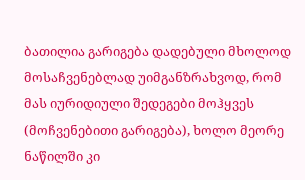ბათილია გარიგება დადებული მხოლოდ მოსაჩვენებლად უიმგანზრახვოდ, რომ მას იურიდიული შედეგები მოჰყვეს (მოჩვენებითი გარიგება), ხოლო მეორე ნაწილში კი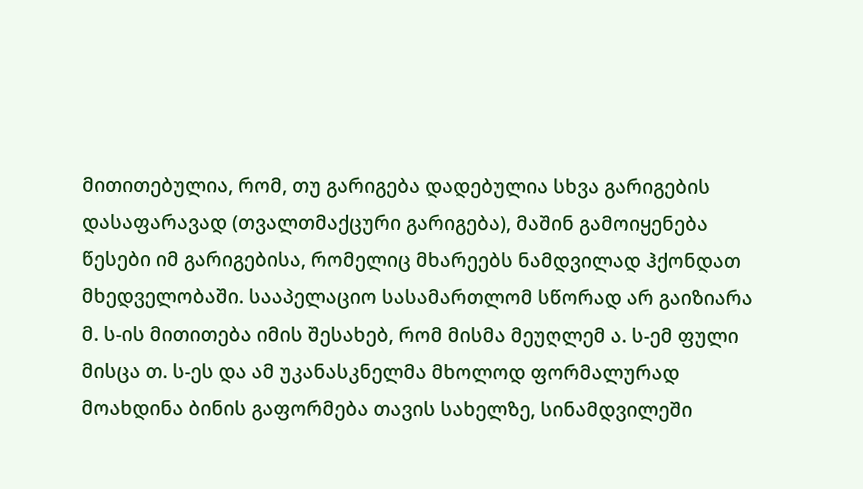მითითებულია, რომ, თუ გარიგება დადებულია სხვა გარიგების დასაფარავად (თვალთმაქცური გარიგება), მაშინ გამოიყენება წესები იმ გარიგებისა, რომელიც მხარეებს ნამდვილად ჰქონდათ მხედველობაში. სააპელაციო სასამართლომ სწორად არ გაიზიარა მ. ს-ის მითითება იმის შესახებ, რომ მისმა მეუღლემ ა. ს-ემ ფული მისცა თ. ს-ეს და ამ უკანასკნელმა მხოლოდ ფორმალურად მოახდინა ბინის გაფორმება თავის სახელზე, სინამდვილეში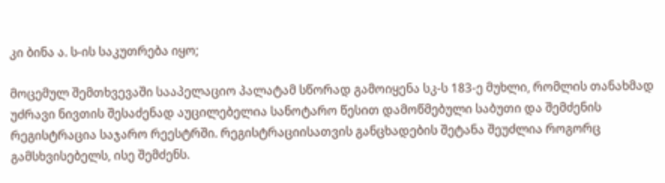კი ბინა ა. ს-ის საკუთრება იყო;

მოცემულ შემთხვევაში სააპელაციო პალატამ სწორად გამოიყენა სკ-ს 183-ე მუხლი, რომლის თანახმად უძრავი ნივთის შესაძენად აუცილებელია სანოტარო წესით დამოწმებული საბუთი და შემძენის რეგისტრაცია საჯარო რეესტრში. რეგისტრაციისათვის განცხადების შეტანა შეუძლია როგორც გამსხვისებელს, ისე შემძენს.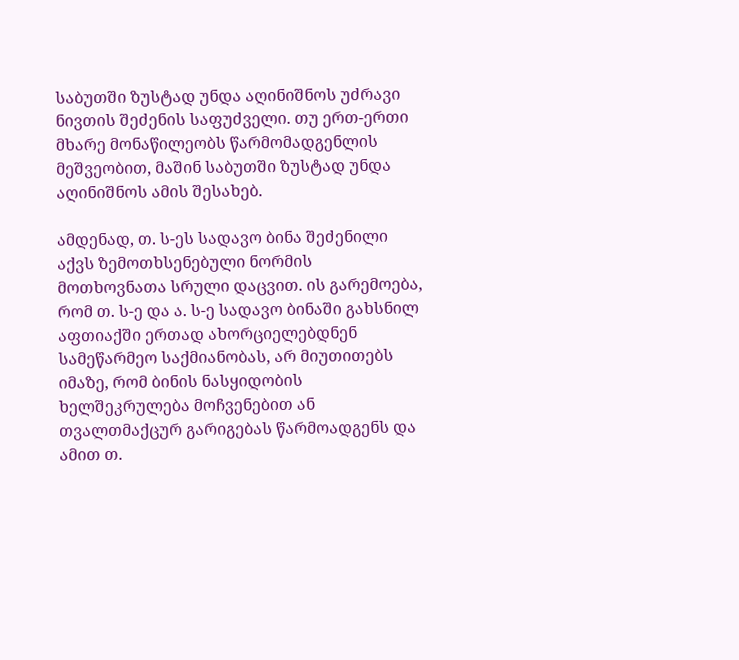საბუთში ზუსტად უნდა აღინიშნოს უძრავი ნივთის შეძენის საფუძველი. თუ ერთ-ერთი მხარე მონაწილეობს წარმომადგენლის მეშვეობით, მაშინ საბუთში ზუსტად უნდა აღინიშნოს ამის შესახებ.

ამდენად, თ. ს-ეს სადავო ბინა შეძენილი აქვს ზემოთხსენებული ნორმის მოთხოვნათა სრული დაცვით. ის გარემოება, რომ თ. ს-ე და ა. ს-ე სადავო ბინაში გახსნილ აფთიაქში ერთად ახორციელებდნენ სამეწარმეო საქმიანობას, არ მიუთითებს იმაზე, რომ ბინის ნასყიდობის ხელშეკრულება მოჩვენებით ან თვალთმაქცურ გარიგებას წარმოადგენს და ამით თ.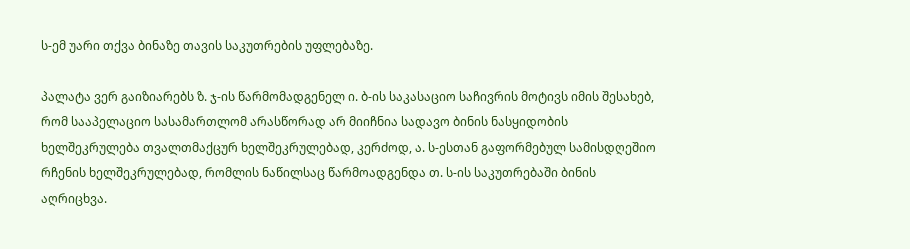ს-ემ უარი თქვა ბინაზე თავის საკუთრების უფლებაზე.

პალატა ვერ გაიზიარებს ზ. ჯ-ის წარმომადგენელ ი. ბ-ის საკასაციო საჩივრის მოტივს იმის შესახებ, რომ სააპელაციო სასამართლომ არასწორად არ მიიჩნია სადავო ბინის ნასყიდობის ხელშეკრულება თვალთმაქცურ ხელშეკრულებად, კერძოდ, ა. ს-ესთან გაფორმებულ სამისდღეშიო რჩენის ხელშეკრულებად, რომლის ნაწილსაც წარმოადგენდა თ. ს-ის საკუთრებაში ბინის აღრიცხვა.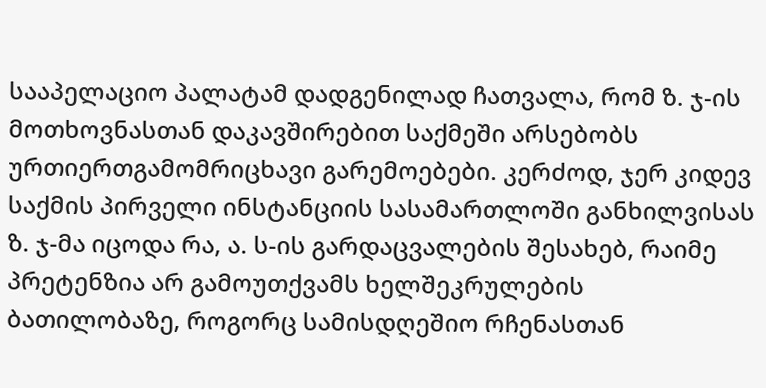სააპელაციო პალატამ დადგენილად ჩათვალა, რომ ზ. ჯ-ის მოთხოვნასთან დაკავშირებით საქმეში არსებობს ურთიერთგამომრიცხავი გარემოებები. კერძოდ, ჯერ კიდევ საქმის პირველი ინსტანციის სასამართლოში განხილვისას ზ. ჯ-მა იცოდა რა, ა. ს-ის გარდაცვალების შესახებ, რაიმე პრეტენზია არ გამოუთქვამს ხელშეკრულების ბათილობაზე, როგორც სამისდღეშიო რჩენასთან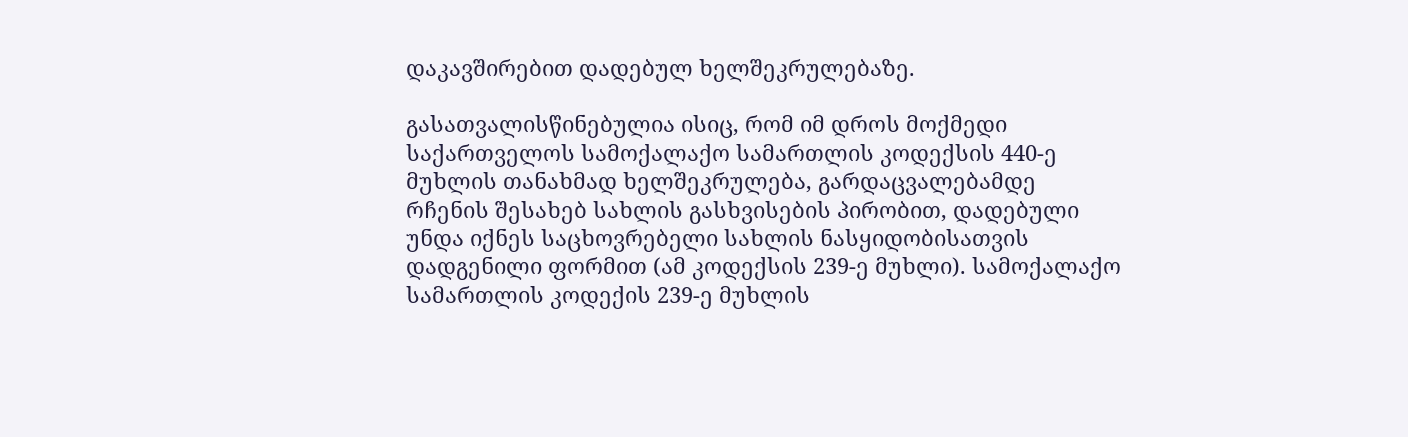დაკავშირებით დადებულ ხელშეკრულებაზე.

გასათვალისწინებულია ისიც, რომ იმ დროს მოქმედი საქართველოს სამოქალაქო სამართლის კოდექსის 440-ე მუხლის თანახმად ხელშეკრულება, გარდაცვალებამდე რჩენის შესახებ სახლის გასხვისების პირობით, დადებული უნდა იქნეს საცხოვრებელი სახლის ნასყიდობისათვის დადგენილი ფორმით (ამ კოდექსის 239-ე მუხლი). სამოქალაქო სამართლის კოდექის 239-ე მუხლის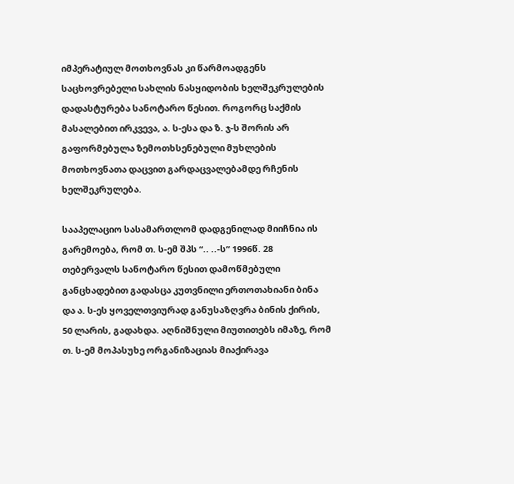იმპერატიულ მოთხოვნას კი წარმოადგენს საცხოვრებელი სახლის ნასყიდობის ხელშეკრულების დადასტურება სანოტარო წესით. როგორც საქმის მასალებით ირკვევა, ა. ს-ესა და ზ. ჯ-ს შორის არ გაფორმებულა ზემოთხსენებული მუხლების მოთხოვნათა დაცვით გარდაცვალებამდე რჩენის ხელშეკრულება.

სააპელაციო სასამართლომ დადგენილად მიიჩნია ის გარემოება, რომ თ. ს-ემ შპს “.. ..-ს” 1996წ. 28 თებერვალს სანოტარო წესით დამოწმებული განცხადებით გადასცა კუთვნილი ერთოთახიანი ბინა და ა. ს-ეს ყოველთვიურად განუსაზღვრა ბინის ქირის, 50 ლარის, გადახდა. აღნიშნული მიუთითებს იმაზე, რომ თ. ს-ემ მოპასუხე ორგანიზაციას მიაქირავა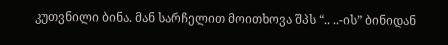კუთვნილი ბინა. მან სარჩელით მოითხოვა შპს “.. ..-ის” ბინიდან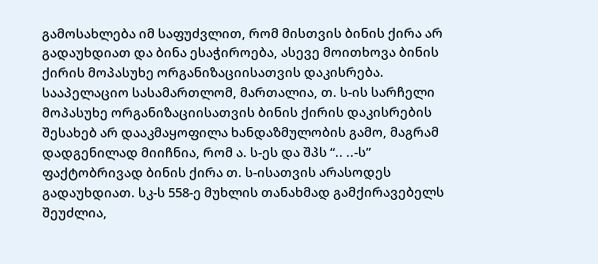გამოსახლება იმ საფუძვლით, რომ მისთვის ბინის ქირა არ გადაუხდიათ და ბინა ესაჭიროება, ასევე მოითხოვა ბინის ქირის მოპასუხე ორგანიზაციისათვის დაკისრება. სააპელაციო სასამართლომ, მართალია, თ. ს-ის სარჩელი მოპასუხე ორგანიზაციისათვის ბინის ქირის დაკისრების შესახებ არ დააკმაყოფილა ხანდაზმულობის გამო, მაგრამ დადგენილად მიიჩნია, რომ ა. ს-ეს და შპს “.. ..-ს” ფაქტობრივად ბინის ქირა თ. ს-ისათვის არასოდეს გადაუხდიათ. სკ-ს 558-ე მუხლის თანახმად გამქირავებელს შეუძლია,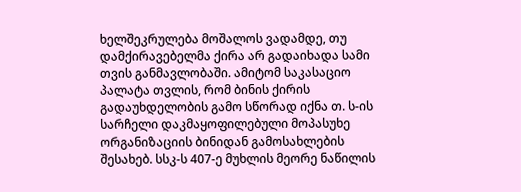ხელშეკრულება მოშალოს ვადამდე, თუ დამქირავებელმა ქირა არ გადაიხადა სამი თვის განმავლობაში. ამიტომ საკასაციო პალატა თვლის, რომ ბინის ქირის გადაუხდელობის გამო სწორად იქნა თ. ს-ის სარჩელი დაკმაყოფილებული მოპასუხე ორგანიზაციის ბინიდან გამოსახლების შესახებ. სსკ-ს 407-ე მუხლის მეორე ნაწილის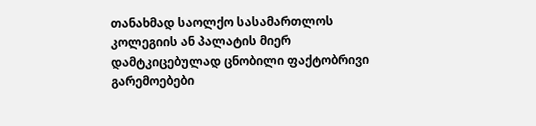თანახმად საოლქო სასამართლოს კოლეგიის ან პალატის მიერ დამტკიცებულად ცნობილი ფაქტობრივი გარემოებები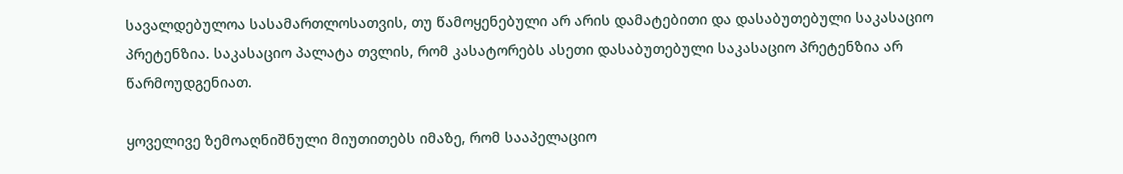სავალდებულოა სასამართლოსათვის, თუ წამოყენებული არ არის დამატებითი და დასაბუთებული საკასაციო პრეტენზია. საკასაციო პალატა თვლის, რომ კასატორებს ასეთი დასაბუთებული საკასაციო პრეტენზია არ წარმოუდგენიათ.

ყოველივე ზემოაღნიშნული მიუთითებს იმაზე, რომ სააპელაციო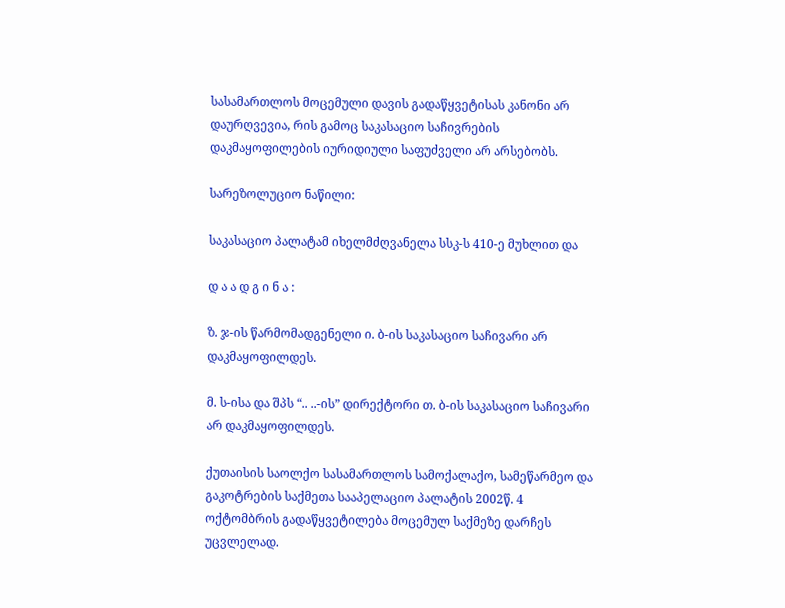სასამართლოს მოცემული დავის გადაწყვეტისას კანონი არ დაურღვევია, რის გამოც საკასაციო საჩივრების დაკმაყოფილების იურიდიული საფუძველი არ არსებობს.

სარეზოლუციო ნაწილი:

საკასაციო პალატამ იხელმძღვანელა სსკ-ს 410-ე მუხლით და

დ ა ა დ გ ი ნ ა :

ზ. ჯ-ის წარმომადგენელი ი. ბ-ის საკასაციო საჩივარი არ დაკმაყოფილდეს.

მ. ს-ისა და შპს “.. ..-ის” დირექტორი თ. ბ-ის საკასაციო საჩივარი არ დაკმაყოფილდეს.

ქუთაისის საოლქო სასამართლოს სამოქალაქო, სამეწარმეო და გაკოტრების საქმეთა სააპელაციო პალატის 2002წ. 4 ოქტომბრის გადაწყვეტილება მოცემულ საქმეზე დარჩეს უცვლელად.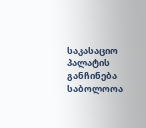საკასაციო პალატის განჩინება საბოლოოა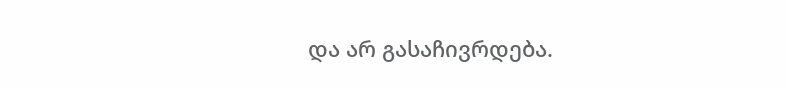და არ გასაჩივრდება.